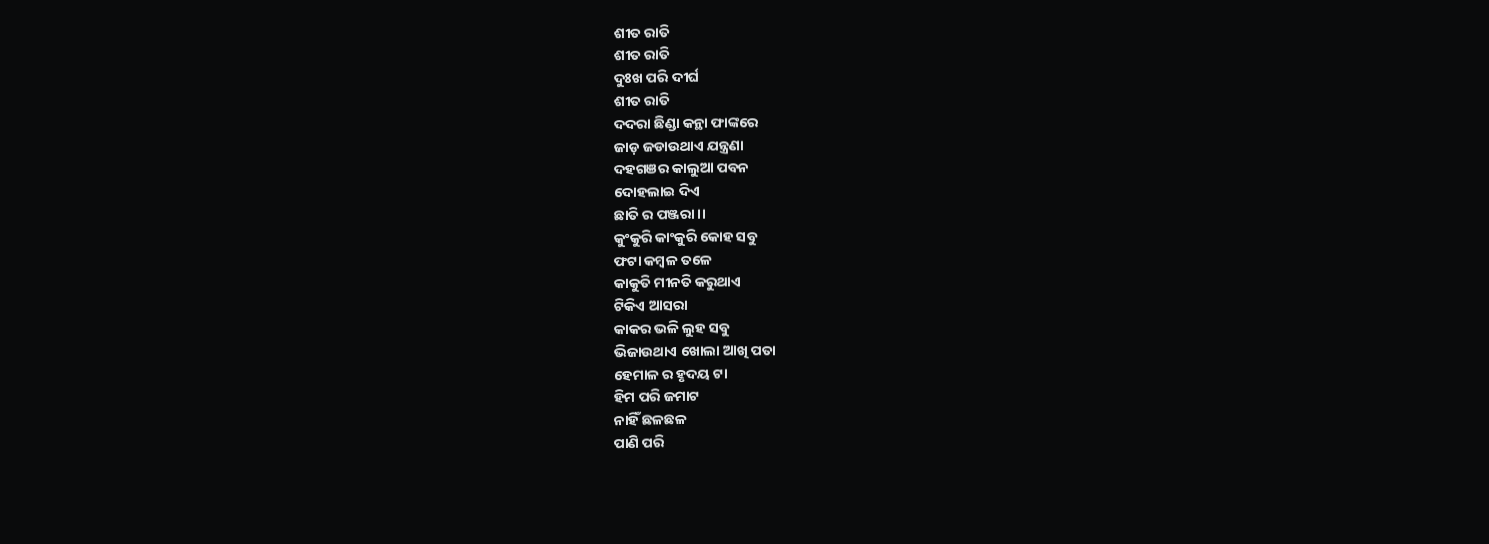ଶୀତ ରାତି
ଶୀତ ରାତି
ଦୁଃଖ ପରି ଦୀର୍ଘ
ଶୀତ ରାତି
ଦଦରା ଛିଣ୍ଡା କନ୍ଥା ଫାଙ୍କରେ
ଜାଡ଼ ଜଡାଉଥାଏ ଯନ୍ତ୍ରଣା
ଦହଗଞର କାଲୁଆ ପବନ
ଦୋହଲାଇ ଦିଏ
ଛାତି ର ପଞ୍ଜରା ।।
କୁଂକୁରି କାଂକୁରି କୋହ ସବୁ
ଫଟା କମ୍ବଳ ତଳେ
କାକୁତି ମୀନତି କରୁଥାଏ
ଟିକିଏ ଆସରା
କାକର ଭଳି ଲୁହ ସବୁ
ଭିଜାଉଥାଏ ଖୋଲା ଆଖି ପତା
ହେମାଳ ର ହୃଦୟ ଟା
ହିମ ପରି ଜମାଟ
ନାହିଁ ଛଳଛଳ
ପାଣି ପରି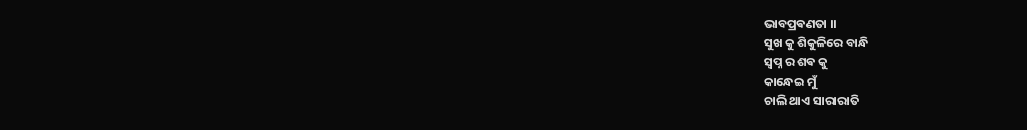ଭାବପ୍ରଵଣତା ।।
ସୁଖ କୁ ଶିକୁଳିରେ ବାନ୍ଧି
ସ୍ୱପ୍ନ ର ଶଵ କୁ
କାନ୍ଧେଇ ମୁଁ
ଚାଲି ଥାଏ ସାରାରାତି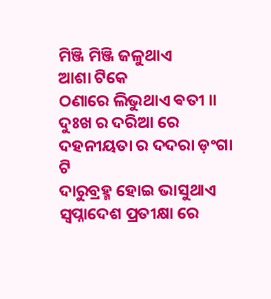ମିଞ୍ଜି ମିଞ୍ଜି ଜଳୁଥାଏ
ଆଶା ଟିକେ
ଠଣାରେ ଲିଭୁଥାଏ ଵତୀ ।।
ଦୁଃଖ ର ଦରିଆ ରେ
ଦହନୀୟତା ର ଦଦରା ଡ଼ଂଗା ଟି
ଦାରୁବ୍ରହ୍ମ ହୋଇ ଭାସୁଥାଏ
ସ୍ୱପ୍ନାଦେଶ ପ୍ରତୀକ୍ଷା ରେ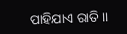ପାହିଯାଏ ରାତି ।।